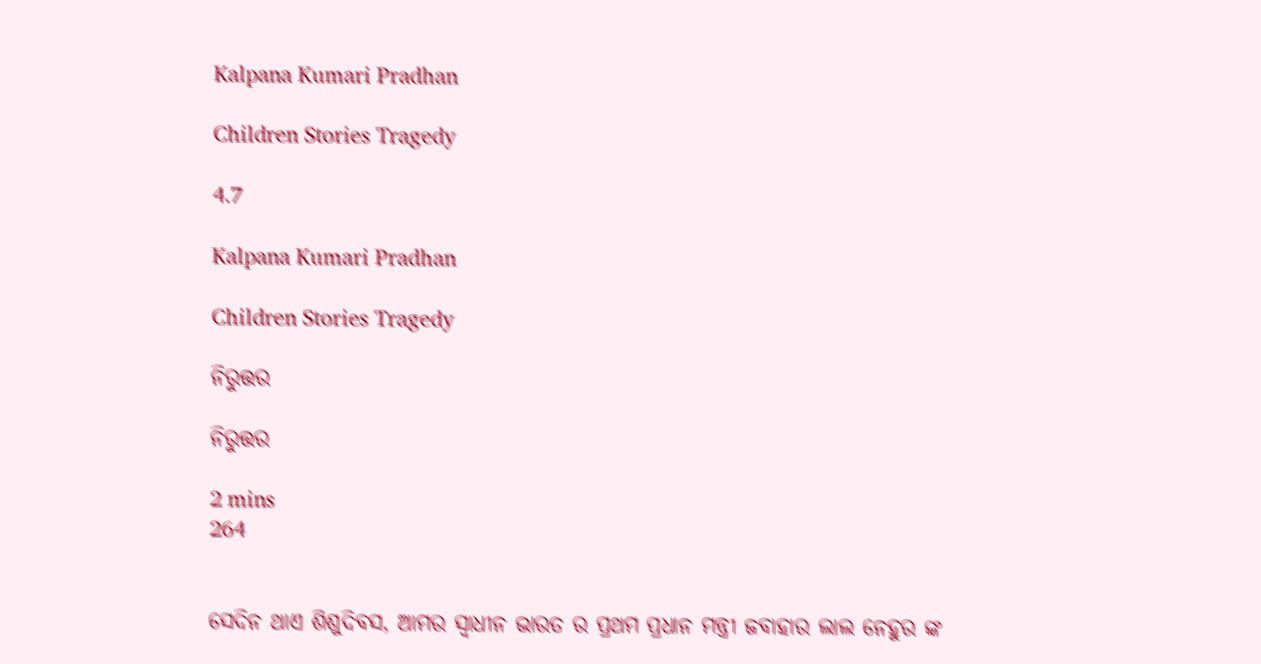Kalpana Kumari Pradhan

Children Stories Tragedy

4.7

Kalpana Kumari Pradhan

Children Stories Tragedy

ନିରୁତ୍ତର

ନିରୁତ୍ତର

2 mins
264


ସେଦିନ ଥାଏ ଶିଶୁଦିବସ, ଆମର ସ୍ୱାଧୀନ ଭାରତ ର ପ୍ରଥମ ପ୍ରଧାନ ମନ୍ତ୍ରୀ ଜବାହାର ଲାଲ ନେହୁର ଙ୍କ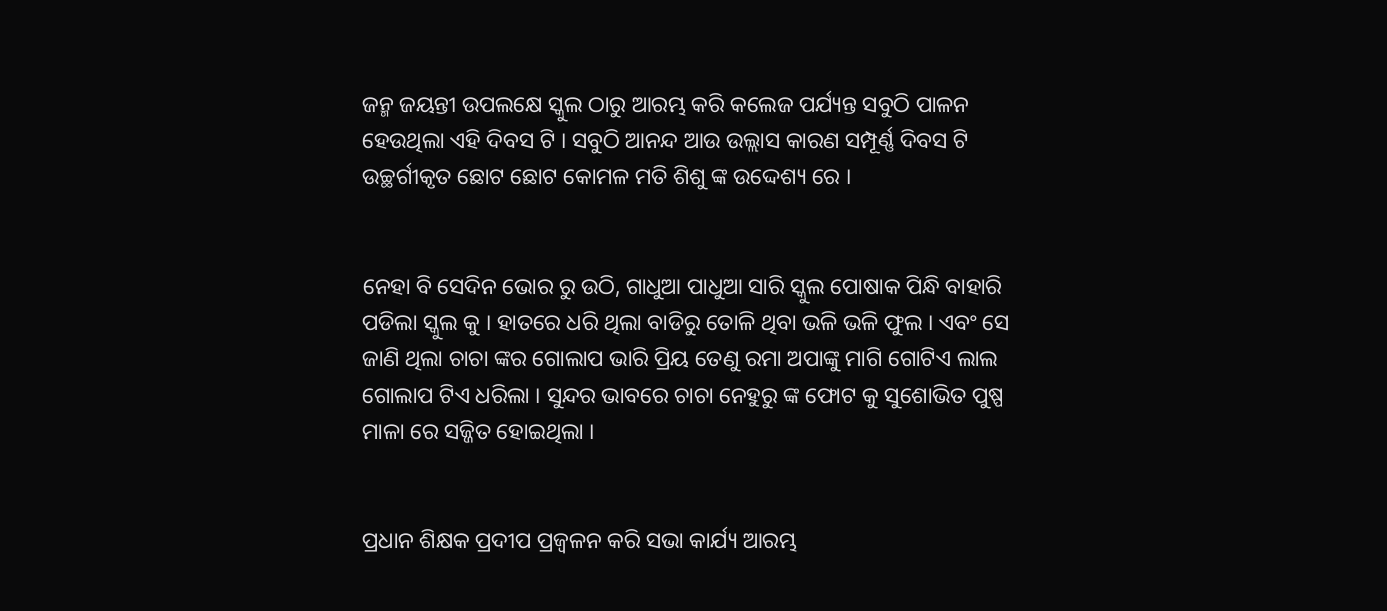ଜନ୍ମ ଜୟନ୍ତୀ ଉପଲକ୍ଷେ ସ୍କୁଲ ଠାରୁ ଆରମ୍ଭ କରି କଲେଜ ପର୍ଯ୍ୟନ୍ତ ସବୁଠି ପାଳନ ହେଉଥିଲା ଏହି ଦିବସ ଟି । ସବୁଠି ଆନନ୍ଦ ଆଉ ଉଲ୍ଲାସ କାରଣ ସମ୍ପୂର୍ଣ୍ଣ ଦିବସ ଟି ଉଚ୍ଛର୍ଗୀକୃତ ଛୋଟ ଛୋଟ କୋମଳ ମତି ଶିଶୁ ଙ୍କ ଉଦ୍ଦେଶ୍ୟ ରେ ।


ନେହା ବି ସେଦିନ ଭୋର ରୁ ଉଠି, ଗାଧୁଆ ପାଧୁଆ ସାରି ସ୍କୁଲ ପୋଷାକ ପିନ୍ଧି ବାହାରି ପଡିଲା ସ୍କୁଲ କୁ । ହାତରେ ଧରି ଥିଲା ବାଡିରୁ ତୋଳି ଥିବା ଭଳି ଭଳି ଫୁଲ । ଏବଂ ସେ ଜାଣି ଥିଲା ଚାଚା ଙ୍କର ଗୋଲାପ ଭାରି ପ୍ରିୟ ତେଣୁ ରମା ଅପାଙ୍କୁ ମାଗି ଗୋଟିଏ ଲାଲ ଗୋଲାପ ଟିଏ ଧରିଲା । ସୁନ୍ଦର ଭାବରେ ଚାଚା ନେହୁରୁ ଙ୍କ ଫୋଟ କୁ ସୁଶୋଭିତ ପୁଷ୍ପ ମାଳା ରେ ସଜ୍ଜିତ ହୋଇଥିଲା ।


ପ୍ରଧାନ ଶିକ୍ଷକ ପ୍ରଦୀପ ପ୍ରଜ୍ବଳନ କରି ସଭା କାର୍ଯ୍ୟ ଆରମ୍ଭ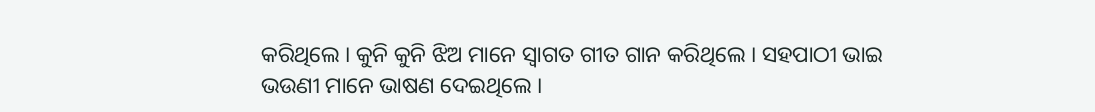କରିଥିଲେ । କୁନି କୁନି ଝିଅ ମାନେ ସ୍ୱାଗତ ଗୀତ ଗାନ କରିଥିଲେ । ସହପାଠୀ ଭାଇ ଭଉଣୀ ମାନେ ଭାଷଣ ଦେଇଥିଲେ ।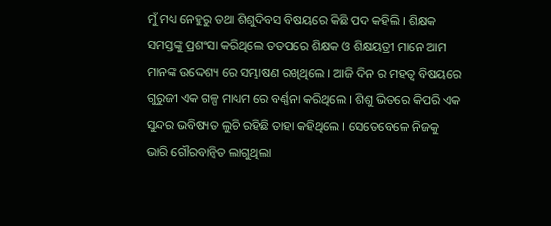ମୁଁ ମଧ୍ୟ ନେହୁରୁ ତଥା ଶିଶୁଦିବସ ବିଷୟରେ କିଛି ପଦ କହିଲି । ଶିକ୍ଷକ ସମସ୍ତଙ୍କୁ ପ୍ରଶଂସା କରିଥିଲେ ତତପରେ ଶିକ୍ଷକ ଓ ଶିକ୍ଷୟତ୍ରୀ ମାନେ ଆମ ମାନଙ୍କ ଉଦ୍ଦେଶ୍ୟ ରେ ସମ୍ଭାଷଣ ରଖିଥିଲେ । ଆଜି ଦିନ ର ମହତ୍ୱ ବିଷୟରେ ଗୁରୁଜୀ ଏକ ଗଳ୍ପ ମାଧ୍ୟମ ରେ ବର୍ଣ୍ଣନା କରିଥିଲେ । ଶିଶୁ ଭିତରେ କିପରି ଏକ ସୁନ୍ଦର ଭବିଷ୍ୟତ ଲୁଚି ରହିଛି ତାହା କହିଥିଲେ । ସେତେବେଳେ ନିଜକୁ ଭାରି ଗୌରବାନ୍ୱିତ ଲାଗୁଥିଲା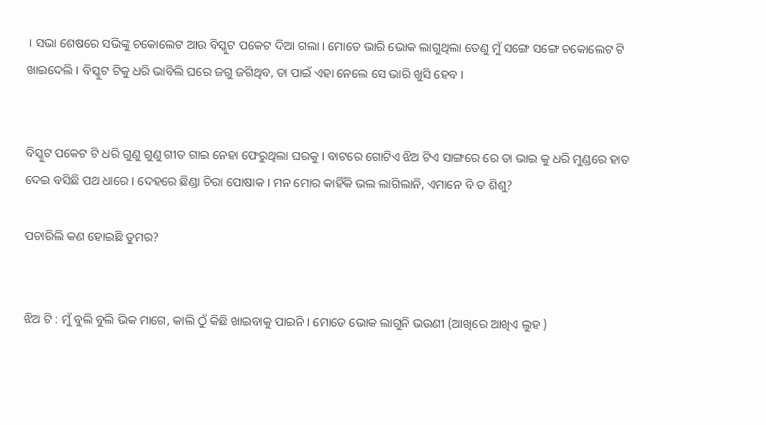। ସଭା ଶେଷରେ ସଭିଙ୍କୁ ଚକୋଲେଟ ଆଉ ବିସ୍କୁଟ ପକେଟ ଦିଆ ଗଲା । ମୋତେ ଭାରି ଭୋକ ଲାଗୁଥିଲା ତେଣୁ ମୁଁ ସଙ୍ଗେ ସଙ୍ଗେ ଚକୋଲେଟ ଟି ଖାଇଦେଲି । ବିସ୍କୁଟ ଟିକୁ ଧରି ଭାବିଲି ଘରେ ଜଗୁ ଜଗିଥିବ, ତା ପାଇଁ ଏହା ନେଲେ ସେ ଭାରି ଖୁସି ହେବ ।


ବିସ୍କୁଟ ପକେଟ ଟି ଧରି ଗୁଣୁ ଗୁଣୁ ଗୀତ ଗାଇ ନେହା ଫେରୁଥିଲା ଘରକୁ । ବାଟରେ ଗୋଟିଏ ଝିଅ ଟିଏ ସାଙ୍ଗରେ ରେ ତା ଭାଇ କୁ ଧରି ମୁଣ୍ଡରେ ହାତ ଦେଇ ବସିଛି ପଥ ଧାରେ । ଦେହରେ ଛିଣ୍ଡା ଚିରା ପୋଷାକ । ମନ ମୋର କାହିଁକି ଭଲ ଲାଗିଲାନି, ଏମାନେ ବି ତ ଶିଶୁ?

ପଚାରିଲି କଣ ହୋଇଛି ତୁମର?


ଝିଅ ଟି : ମୁଁ ବୁଲି ବୁଲି ଭିକ ମାଗେ, କାଲି ଠୁଁ କିଛି ଖାଇବାକୁ ପାଇନି । ମୋତେ ଭୋକ ଲାଗୁନି ଭଉଣୀ (ଆଖିରେ ଆଖିଏ ଲୁହ )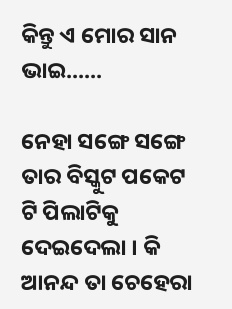କିନ୍ତୁ ଏ ମୋର ସାନ ଭାଇ......

ନେହା ସଙ୍ଗେ ସଙ୍ଗେ ତାର ବିସ୍କୁଟ ପକେଟ ଟି ପିଲାଟିକୁ ଦେଇଦେଲା । କି ଆନନ୍ଦ ତା ଚେହେରା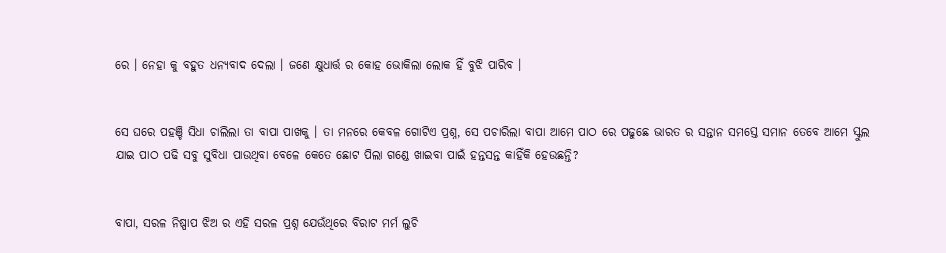ରେ । ନେହା କୁ ବହୁତ ଧନ୍ୟବାଦ ଦେଲା । ଜଣେ କ୍ଷୁଧାର୍ତ୍ତ ର କୋହ ଭୋକିଲା ଲୋକ ହିଁ ବୁଝି ପାରିବ ।


ସେ ଘରେ ପହଞ୍ଚି ସିଧା ଚାଲିଲା ତା ବାପା ପାଖକୁ । ତା ମନରେ କେବଳ ଗୋଟିଏ ପ୍ରଶ୍ନ, ସେ ପଚାରିଲା ବାପା ଆମେ ପାଠ ରେ ପଢୁଛେ ଭାରତ ର ସନ୍ତାନ ସମସ୍ତେ ସମାନ ତେବେ ଆମେ ସ୍କୁଲ ଯାଇ ପାଠ ପଢି ସବୁ ସୁବିଧା ପାଉଥିବା ବେଳେ କେତେ ଛୋଟ ପିଲା ଗଣ୍ଡେ ଖାଇବା ପାଇଁ ହନ୍ତସନ୍ତ କାହିଁକି ହେଉଛନ୍ତି?


ବାପା, ସରଳ ନିଷ୍ପାପ ଝିଅ ର ଏହି ସରଳ ପ୍ରଶ୍ନ ଯେଉଁଥିରେ ବିରାଟ ମର୍ମ ଲୁଚି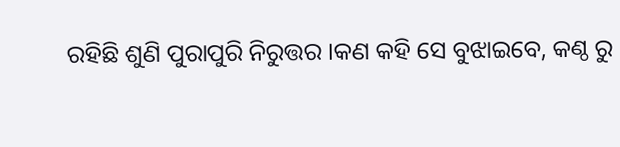ରହିଛି ଶୁଣି ପୁରାପୁରି ନିରୁତ୍ତର ।କଣ କହି ସେ ବୁଝାଇବେ, କଣ୍ଠ ରୁ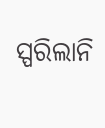ସ୍ପରିଲାନି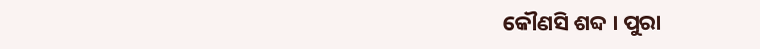କୌଣସି ଶବ୍ଦ । ପୁରା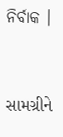ନିର୍ବାକ ।


સામગ્રીને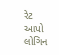રેટ આપો
લોગિન